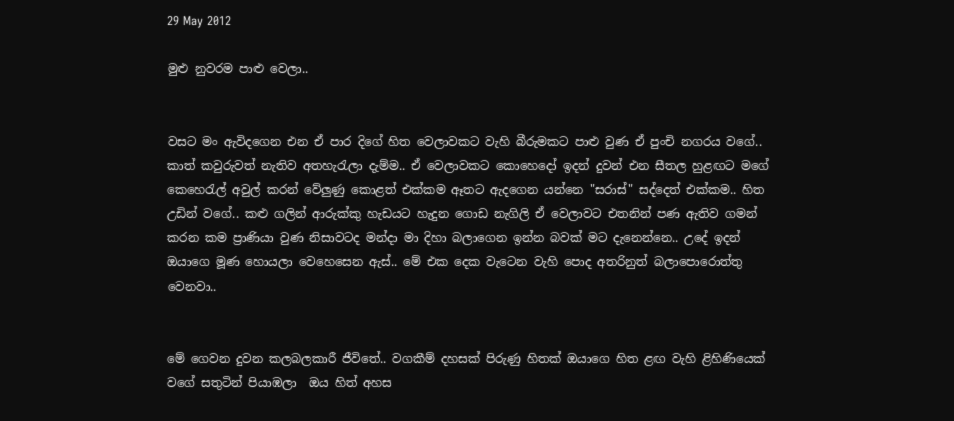29 May 2012

මුළු නුවරම පාළු වෙලා..


වසට මං ඇවිදගෙන එන ඒ පාර දිගේ හිත වෙලාවකට වැහි බීරුමකට පාළු වුණ ඒ පුංචි නගරය වගේ.. කාත් කවුරුවත් නැතිව අතහැරැලා දැම්ම.. ඒ වෙලාවකට කොහෙදෝ ඉදන් දුවන් එන සීතල හුළඟට මගේ කෙහෙරැල් අවුල් කරන් වේලුණු කොළත් එක්කම ඈතට ඇදගෙන යන්නෙ "සරාස්" සද්දෙත් එක්කම.. හිත උඩින් වගේ.. කළු ගලින් ආරුක්කු හැඩයට හැදුන ගොඩ නැගිලි ඒ වෙලාවට එතනින් පණ ඇතිව ගමන් කරන කම ප්‍රාණියා වුණ නිසාවටද මන්දා මා දිහා බලාගෙන ඉන්න බවක් මට දැනෙන්නෙ.. උදේ ඉදන් ඔයාගෙ මූණ හොයලා වෙහෙසෙන ඇස්.. මේ එක දෙක වැටෙන වැහි පොද අතරිනුත් බලාපොරොත්තු වෙනවා..


මේ ගෙවන දුවන කලබලකාරී ජීවිතේ.. වගකීම් දහසක් පිරුණු හිතක් ඔයාගෙ හිත ළඟ වැහි ළිහිණියෙක් වගේ සතුටින් පියාඹලා  ඔය හිත් අහස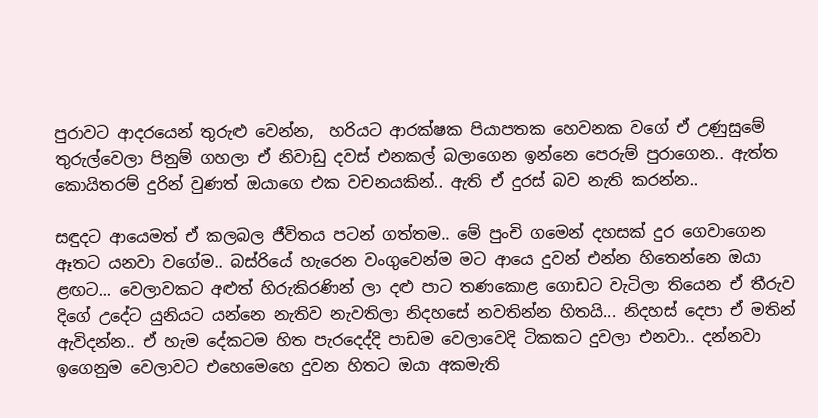පුරාවට ආදරයෙන් තුරුළු වෙන්න,  හරියට ආරක්ෂක පියාපතක හෙවනක වගේ ඒ උණුසුමේ තුරුල්වෙලා පිනුම් ගහලා ඒ නිවාඩු දවස් ‍එනකල් බලාගෙන ඉන්නෙ පෙරුම් පුරාගෙන.. ඇත්ත කොයිතරම් දුරින් වුණත් ඔයාගෙ එක වචනයකින්.. ඇති ඒ දුරස් බව නැති කරන්න..

සඳුදට ආයෙමත් ඒ කලබල ජීවිතය පටන් ගත්තම.. මේ පුංචි ගමෙන් දහසක් දුර ගෙවාගෙන ඈතට යනවා වගේම.. බස්රියේ හැරෙන වංගුවෙන්ම මට ආයෙ දුවන් එන්න හිතෙන්නෙ ඔයා ළඟට... වෙලාවකට අළුත් හිරුකිරණින් ලා දළු පාට තණකොළ ගොඩට වැටිලා තියෙන ඒ තීරුව දිගේ උදේට යුනියට යන්නෙ නැතිව නැවතිලා නිදහසේ නවතින්න හිතයි... නිදහස් දෙපා ඒ මතින් ඇවිදන්න.. ඒ හැම දේකටම හිත පැරදෙද්දි පාඩම වෙලාවෙදි ටිකකට දුවලා එනවා.. දන්නවා ඉගෙනුම වෙලාවට එහෙමෙහෙ දුවන හිතට ඔයා අකමැති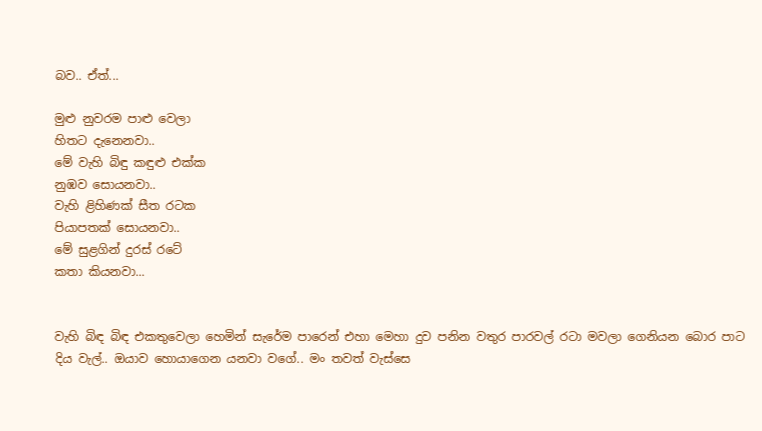බව.. ඒත්...

මුළු නුවරම පාළු වෙලා
හිතට දැනෙනවා..
මේ වැහි බිඳු කඳුළු එක්ක
නුඹව සොයනවා..
වැහි ළිහිණක් සීත රටක
පියාපතක් සොයනවා..
මේ සුළගින් දුරස් රටේ
කතා කියනවා...


වැහි බිඳ බිඳ එකතුවෙලා හෙමින් සැරේම පාරෙන් එහා මෙහා දුව පනින වතුර පාරවල් රටා මවලා ගෙනියන බොර පාට දිය වැල්.. ඔයාව හොයාගෙන යනවා වගේ.. මං තවත් වැස්සෙ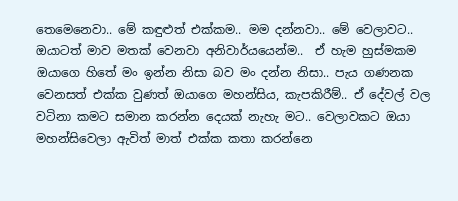තෙමෙනෙවා.. මේ කඳුළුත් එක්කම.. මම දන්නවා.. මේ වෙලාවට.. ඔයාටත් මාව මතක් වෙනවා අනිවාර්යයෙන්ම..  ඒ හැම හුස්මකම ඔයාගෙ හිතේ මං ඉන්න නිසා බව මං දන්න නිසා.. පැය ගණනක වෙනසත් එක්ක වුණත් ඔයාගෙ මහන්සිය, කැපකිරීම්.. ඒ දේවල් වල වටිනා කමට සමාන කරන්න දෙයක් නැහැ මට.. වෙලාවකට ඔයා මහන්සිවෙලා ඇවිත් මාත් එක්ක කතා කරන්නෙ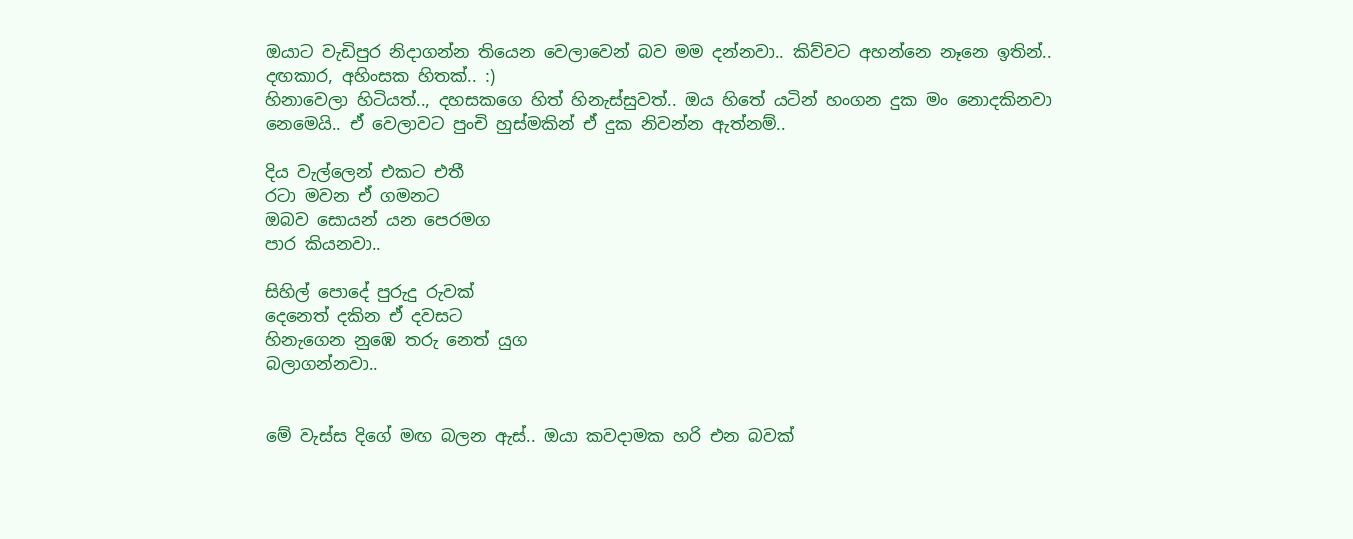ඔයාට වැඩිපුර නිදාගන්න තියෙන වෙලාවෙන් බව මම දන්නවා.. කිව්වට අහන්නෙ නෑනෙ ඉතින්.. දඟකාර, අහිංසක හිතක්.. :)
හිනාවෙලා හිටියත්.., දහසකගෙ හිත් හිනැස්සුවත්.. ඔය හිතේ යටින් හංගන දුක මං නොදකිනවා නෙමෙයි.. ඒ වෙලාවට පුංචි හුස්මකින් ඒ දුක නිවන්න ඇත්නම්..

දිය වැල්ලෙන් එකට එතී
රටා මවන ඒ ගමනට
ඔබව සොයන් යන පෙරමග
පාර කියනවා..

සිහිල් පොදේ පුරුදු රුවක්
දෙනෙත් දකින ඒ දවසට
හිනැගෙන නුඹෙ තරු නෙත් යුග
බලාගන්නවා..


මේ වැස්ස දිගේ මඟ බලන ඇස්.. ඔයා කවදාමක හරි එන බවක්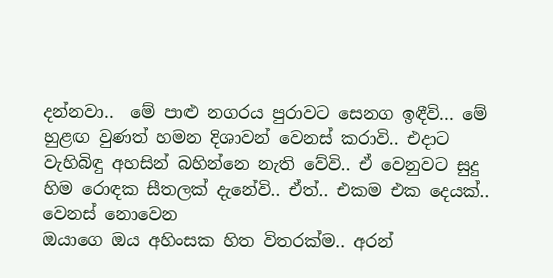දන්නවා..  මේ පාළු නගරය පුරාවට සෙනග ඉඳීවි... මේ හුළඟ වුණත් හමන දිශාවන් වෙනස් කරාවි.. එදාට වැහිබිඳු අහසින් බහින්නෙ නැති වේවි.. ඒ වෙනුවට සුදු හිම රොඳක සීතලක් දැනේවි.. ඒත්.. එකම එක දෙයක්..
වෙනස් නොවෙන
ඔයාගෙ ඔය අහිංසක හිත විතරක්ම.. අරන්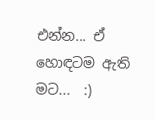එන්න... ඒ හොඳටම ඇති මට...  :)